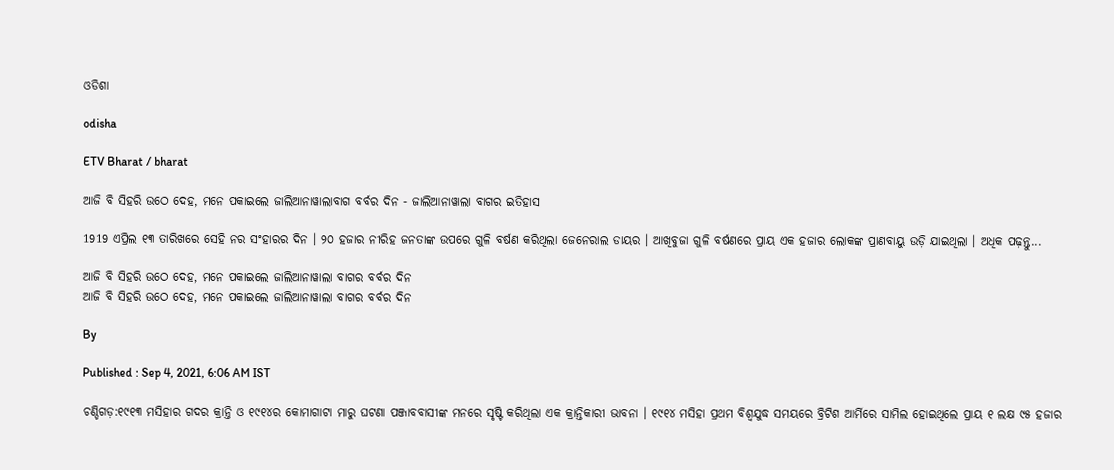ଓଡିଶା

odisha

ETV Bharat / bharat

ଆଜି ବି ସିହରି ଉଠେ ଦେହ, ମନେ ପକାଇଲେ ଜାଲିଆନାୱାଲାବାଗ ବର୍ବର ଦିନ - ଜାଲିଆନାୱାଲା ବାଗର ଇତିହାସ

1919 ଏପ୍ରିଲ ୧୩ ତାରିଖରେ ସେହି ନର ସଂହାରର ଦିନ । ୨୦ ହଜାର ନୀରିହ ଜନତାଙ୍କ ଉପରେ ଗୁଳି ବର୍ଷଣ କରିଥିଲା ଜେନେରାଲ ଡାୟର । ଆଖିବୁଜା ଗୁଳି ବର୍ଷଣରେ ପ୍ରାୟ ଏକ ହଜାର ଲୋକଙ୍କ ପ୍ରାଣବାୟୁ ଉଡ଼ି ଯାଇଥିଲା । ଅଧିକ ପଢ଼ନ୍ତୁ...

ଆଜି ବି ସିହରି ଉଠେ ଦେହ, ମନେ ପକାଇଲେ ଜାଲିଆନାୱାଲା ବାଗର ବର୍ବର ଦିନ
ଆଜି ବି ସିହରି ଉଠେ ଦେହ, ମନେ ପକାଇଲେ ଜାଲିଆନାୱାଲା ବାଗର ବର୍ବର ଦିନ

By

Published : Sep 4, 2021, 6:06 AM IST

ଚଣ୍ଡିଗଡ଼:୧୯୧୩ ମସିହାର ଗଦର କ୍ରାନ୍ତି ଓ ୧୯୧୪ର କୋମାଗାଟା ମାରୁ ଘଟଣା ପଞ୍ଜାବବାସୀଙ୍କ ମନରେ ସୃଷ୍ଟି କରିଥିଲା ଏକ କ୍ରାନ୍ତିକାରୀ ଭାବନା । ୧୯୧୪ ମସିହା ପ୍ରଥମ ବିଶ୍ବଯୁଦ୍ଧ ସମୟରେ ବ୍ରିଟିଶ ଆର୍ମିରେ ସାମିଲ ହୋଇଥିଲେ ପ୍ରାୟ ୧ ଲକ୍ଷ ୯୫ ହଜାର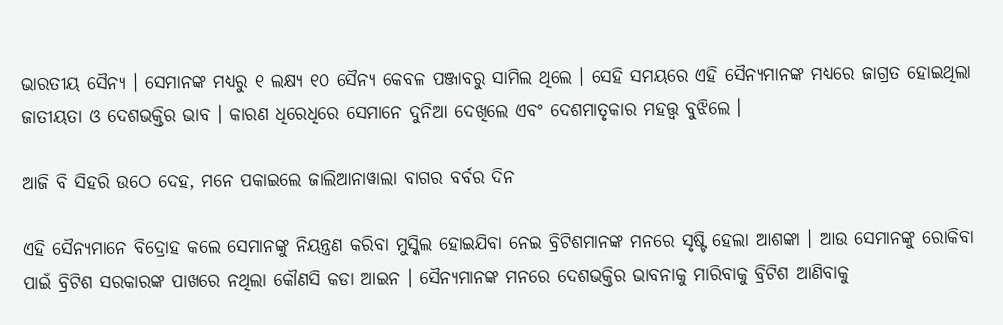ଭାରତୀୟ ସୈନ୍ୟ । ସେମାନଙ୍କ ମଧ୍ୟରୁ ୧ ଲକ୍ଷ୍ୟ ୧୦ ସୈନ୍ୟ କେବଳ ପଞ୍ଜାବରୁ ସାମିଲ ଥିଲେ । ସେହି ସମୟରେ ଏହି ସୈନ୍ୟମାନଙ୍କ ମଧ୍ୟରେ ଜାଗ୍ରତ ହୋଇଥିଲା ଜାତୀୟତା ଓ ଦେଶଭକ୍ତିର ଭାବ । କାରଣ ଧିରେଧିରେ ସେମାନେ ଦୁନିଆ ଦେଖିଲେ ଏବଂ ଦେଶମାତୃକାର ମହତ୍ତ୍ବ ବୁଝିଲେ ।

ଆଜି ବି ସିହରି ଉଠେ ଦେହ, ମନେ ପକାଇଲେ ଜାଲିଆନାୱାଲା ବାଗର ବର୍ବର ଦିନ

ଏହି ସୈନ୍ୟମାନେ ବିଦ୍ରୋହ କଲେ ସେମାନଙ୍କୁ ନିୟନ୍ତ୍ରଣ କରିବା ମୁସ୍କିଲ ହୋଇଯିବା ନେଇ ବ୍ରିଟିଶମାନଙ୍କ ମନରେ ସୃଷ୍ଟି ହେଲା ଆଶଙ୍କା । ଆଉ ସେମାନଙ୍କୁ ରୋକିବା ପାଇଁ ବ୍ରିଟିଶ ସରକାରଙ୍କ ପାଖରେ ନଥିଲା କୌଣସି କଡା ଆଇନ । ସୈନ୍ୟମାନଙ୍କ ମନରେ ଦେଶଭକ୍ତିର ଭାବନାକୁ ମାରିବାକୁ ବ୍ରିଟିଶ ଆଣିବାକୁ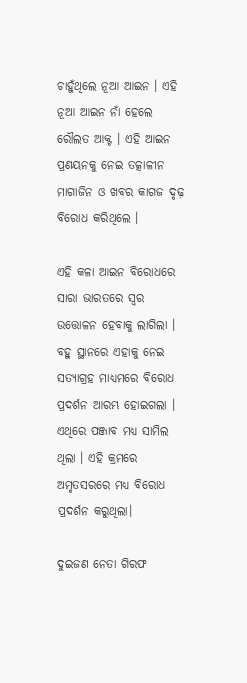ଚାହୁଁଥିଲେ ନୂଆ ଆଇନ । ଏହି ନୂଆ ଆଇନ ନାଁ ହେଲେ ରୌଲତ ଆକ୍ଟ । ଏହି ଆଇନ ପ୍ରଣୟନକୁ ନେଇ ତତ୍କାଳୀନ ମାଗାଜିନ ଓ ଖବର କାଗଜ ଦୃଢ଼ ବିରୋଧ କରିଥିଲେ ।

ଏହି କଳା ଆଇନ ବିରୋଧରେ ସାରା ଭାରତରେ ସ୍ବର ଉତ୍ତୋଳନ ହେବାକୁ ଲାଗିଲା । ବହୁ ସ୍ଥାନରେ ଏହାକୁ ନେଇ ସତ୍ୟାଗ୍ରହ ମାଧ୍ୟମରେ ବିରୋଧ ପ୍ରଦର୍ଶନ ଆରମ୍ଭ ହୋଇଗଲା । ଏଥିରେ ପଞ୍ଜାବ ମଧ୍ୟ ସାମିଲ ଥିଲା । ଏହି କ୍ରମରେ ଅମୃତସରରେ ମଧ୍ୟ ବିରୋଧ ପ୍ରଦର୍ଶନ କରୁଥିଲା।

ଦୁଇଜଣ ନେତା ଗିରଫ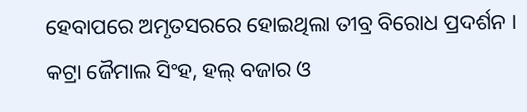ହେବାପରେ ଅମୃତସରରେ ହୋଇଥିଲା ତୀବ୍ର ବିରୋଧ ପ୍ରଦର୍ଶନ । କଟ୍ରା ଜୈମାଲ ସିଂହ, ହଲ୍ ବଜାର ଓ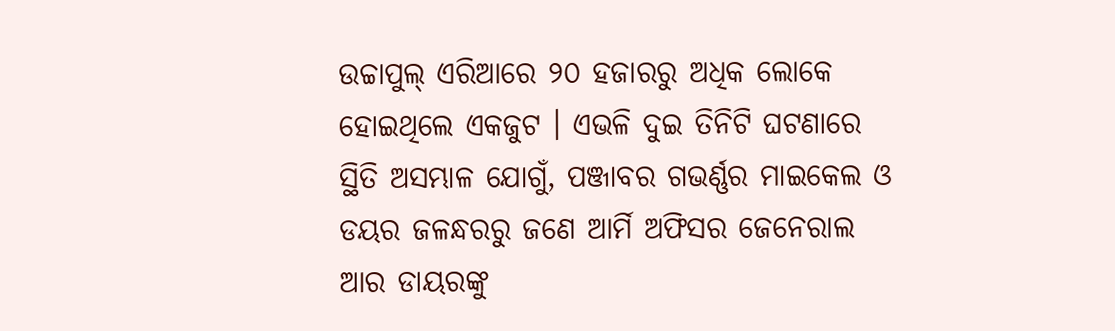ଉଚ୍ଚାପୁଲ୍ ଏରିଆରେ ୨୦ ହଜାରରୁ ଅଧିକ ଲୋକେ ହୋଇଥିଲେ ଏକଜୁଟ । ଏଭଳି ଦୁଇ ତିନିଟି ଘଟଣାରେ ସ୍ଥିତି ଅସମ୍ଭାଳ ଯୋଗୁଁ, ପଞ୍ଜାବର ଗଭର୍ଣ୍ଣର ମାଇକେଲ ଓ ଡୟର ଜଳନ୍ଧରରୁ ଜଣେ ଆର୍ମି ଅଫିସର ଜେନେରାଲ ଆର ଡାୟରଙ୍କୁ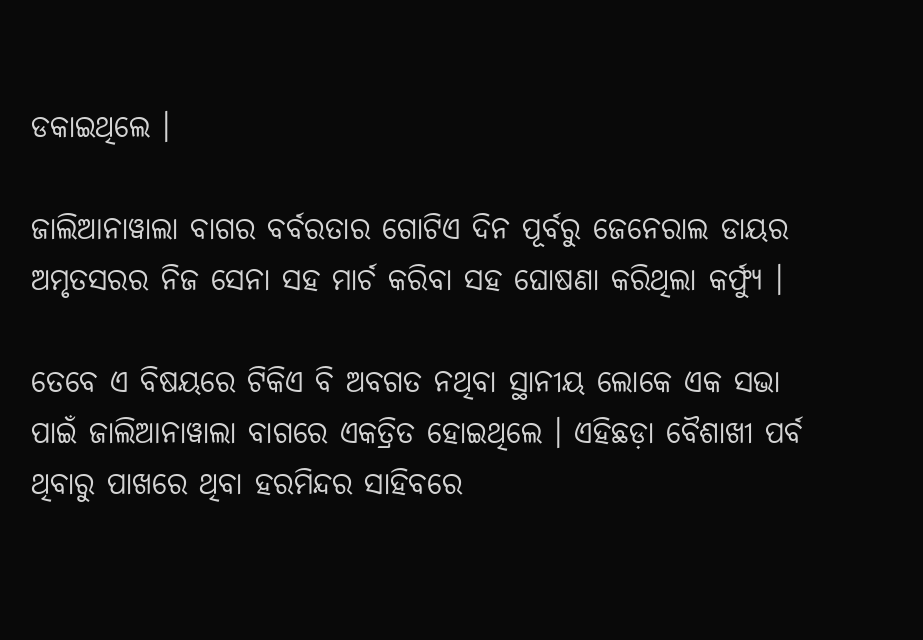ଡକାଇଥିଲେ ।

ଜାଲିଆନାୱାଲା ବାଗର ବର୍ବରତାର ଗୋଟିଏ ଦିନ ପୂର୍ବରୁ ଜେନେରାଲ ଡାୟର ଅମୃତସରର ନିଜ ସେନା ସହ ମାର୍ଚ କରିବା ସହ ଘୋଷଣା କରିଥିଲା କର୍ଫ୍ୟୁ ।

ତେବେ ଏ ବିଷୟରେ ଟିକିଏ ବି ଅବଗତ ନଥିବା ସ୍ଥାନୀୟ ଲୋକେ ଏକ ସଭା ପାଇଁ ଜାଲିଆନାୱାଲା ବାଗରେ ଏକତ୍ରିତ ହୋଇଥିଲେ । ଏହିଛଡ଼ା ବୈଶାଖୀ ପର୍ବ ଥିବାରୁ ପାଖରେ ଥିବା ହରମିନ୍ଦର ସାହିବରେ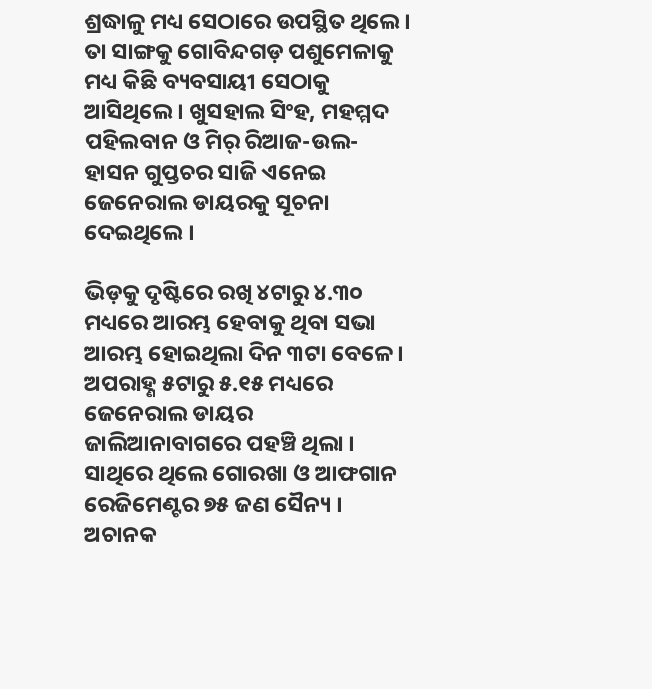ଶ୍ରଦ୍ଧାଳୁ ମଧ୍ୟ ସେଠାରେ ଉପସ୍ଥିତ ଥିଲେ । ତା ସାଙ୍ଗକୁ ଗୋବିନ୍ଦଗଡ଼ ପଶୁମେଳାକୁ ମଧ୍ୟ କିଛି ବ୍ୟବସାୟୀ ସେଠାକୁ ଆସିଥିଲେ । ଖୁସହାଲ ସିଂହ, ମହମ୍ମଦ ପହିଲବାନ ଓ ମିର୍ ରିଆଜ-ଉଲ- ହାସନ ଗୁପ୍ତଚର ସାଜି ଏନେଇ ଜେନେରାଲ ଡାୟରକୁ ସୂଚନା ଦେଇଥିଲେ ।

ଭିଡ଼କୁ ଦୃଷ୍ଟିରେ ରଖି ୪ଟାରୁ ୪.୩୦ ମଧ୍ୟରେ ଆରମ୍ଭ ହେବାକୁ ଥିବା ସଭା ଆରମ୍ଭ ହୋଇଥିଲା ଦିନ ୩ଟା ବେଳେ । ଅପରାହ୍ଣ ୫ଟାରୁ ୫.୧୫ ମଧ୍ୟରେ ଜେନେରାଲ ଡାୟର ଜାଲିଆନାବାଗରେ ପହଞ୍ଚି ଥିଲା । ସାଥିରେ ଥିଲେ ଗୋରଖା ଓ ଆଫଗାନ ରେଜିମେଣ୍ଟର ୭୫ ଜଣ ସୈନ୍ୟ । ଅଚାନକ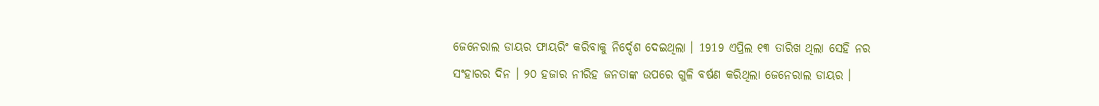ଜେନେରାଲ ଡାୟର ଫାୟରିଂ କରିବାକୁ ନିର୍ଦ୍ଦେଶ ଦେଇଥିଲା । 1919 ଏପ୍ରିଲ ୧୩ ତାରିଖ ଥିଲା ସେହି ନର ସଂହାରର ଦିନ । ୨୦ ହଜାର ନୀରିହ ଜନତାଙ୍କ ଉପରେ ଗୁଳି ବର୍ଷଣ କରିଥିଲା ଜେନେରାଲ ଡାୟର ।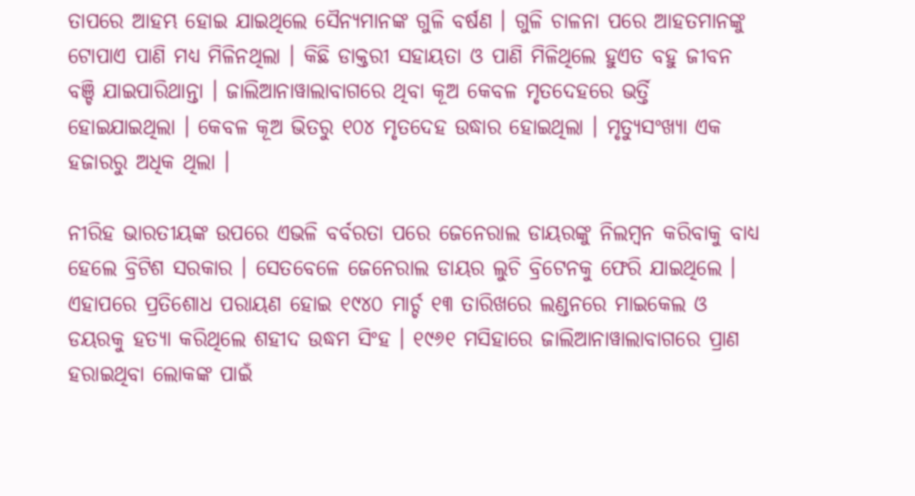ତାପରେ ଆହମ୍ଭ ହୋଇ ଯାଇଥିଲେ ସୈନ୍ୟମାନଙ୍କ ଗୁଳି ବର୍ଷଣ । ଗୁଳି ଚାଳନା ପରେ ଆହତମାନଙ୍କୁ ଟୋପାଏ ପାଣି ମଧ୍ୟ ମିଳିନଥିଲା । କିଛି ଡାକ୍ତରୀ ସହାୟତା ଓ ପାଣି ମିଳିଥିଲେ ହୁଏତ ବହୁ ଜୀବନ ବଞ୍ଚି ଯାଇପାରିଥାନ୍ତା । ଜାଲିଆନାୱାଲାବାଗରେ ଥିବା କୂଅ କେବଳ ମୃତଦେହରେ ଭର୍ତ୍ତି ହୋଇଯାଇଥିଲା । କେବଳ କୂଅ ଭିତରୁ ୧୦୪ ମୃତଦେହ ଉଦ୍ଧାର ହୋଇଥିଲା । ମୃତ୍ୟୁସଂଖ୍ୟା ଏକ ହଜାରରୁ ଅଧିକ ଥିଲା ।

ନୀରିହ ଭାରତୀୟଙ୍କ ଉପରେ ଏଭଳି ବର୍ବରତା ପରେ ଜେନେରାଲ ଡାୟରଙ୍କୁ ନିଲମ୍ବନ କରିବାକୁ ବାଧ୍ୟ ହେଲେ ବ୍ରିଟିଶ ସରକାର । ସେତବେଳେ ଜେନେରାଲ ଡାୟର ଲୁଚି ବ୍ରିଟେନକୁ ଫେରି ଯାଇଥିଲେ । ଏହାପରେ ପ୍ରତିଶୋଧ ପରାୟଣ ହୋଇ ୧୯୪୦ ମାର୍ଚ୍ଚ ୧୩ ତାରିଖରେ ଲଣ୍ଡନରେ ମାଇକେଲ ଓ ଡୟରକୁ ହତ୍ୟା କରିଥିଲେ ଶହୀଦ ଉଦ୍ଧମ ସିଂହ । ୧୯୬୧ ମସିହାରେ ଜାଲିଆନାୱାଲାବାଗରେ ପ୍ରାଣ ହରାଇଥିବା ଲୋକଙ୍କ ପାଇଁ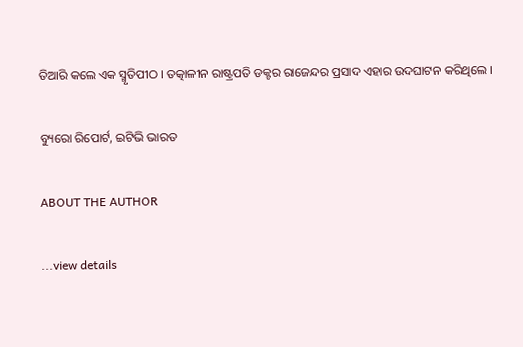ତିଆରି କଲେ ଏକ ସ୍ମୃତିପୀଠ । ତତ୍କାଳୀନ ରାଷ୍ଟ୍ରପତି ଡକ୍ଟର ରାଜେନ୍ଦର ପ୍ରସାଦ ଏହାର ଉଦଘାଟନ କରିଥିଲେ ।

ବ୍ୟୁରୋ ରିପୋର୍ଟ, ଇଟିଭି ଭାରତ

ABOUT THE AUTHOR

...view details